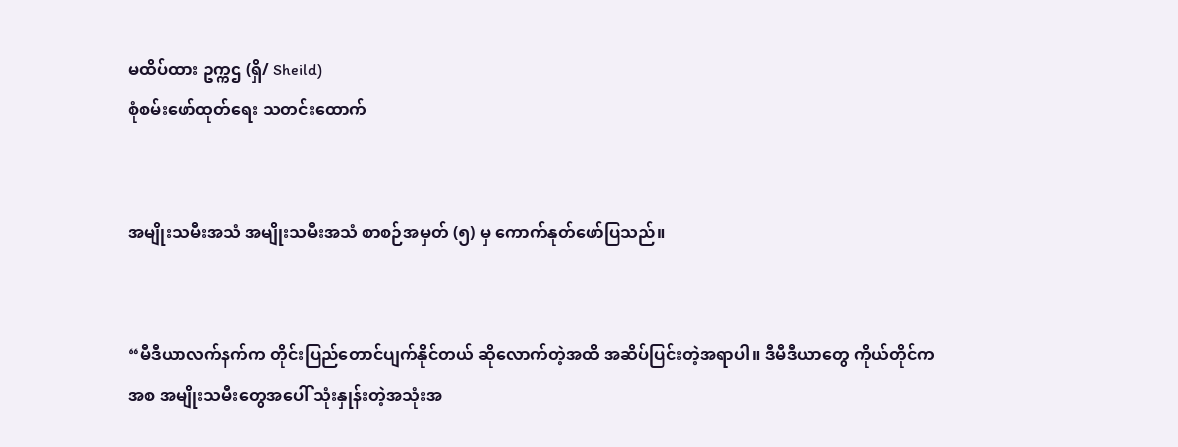မထိပ်ထား ဥက္ကဌ (ရှိ/ Sheild)
စုံစမ်းဖော်ထုတ်ရေး သတင်းထောက်


အမျိုးသမီးအသံ အမျိုးသမီးအသံ စာစဉ်အမှတ် (၅) မှ ကောက်နုတ်ဖော်ပြသည်။


“မီဒီယာလက်နက်က တိုင်းပြည်တောင်ပျက်နိုင်တယ် ဆိုလောက်တဲ့အထိ အဆိပ်ပြင်းတဲ့အရာပါ။ ဒီမီဒီယာတွေ ကိုယ်တိုင်ကအစ အမျိုးသမီးတွေအပေါ် သုံးနှုန်းတဲ့အသုံးအ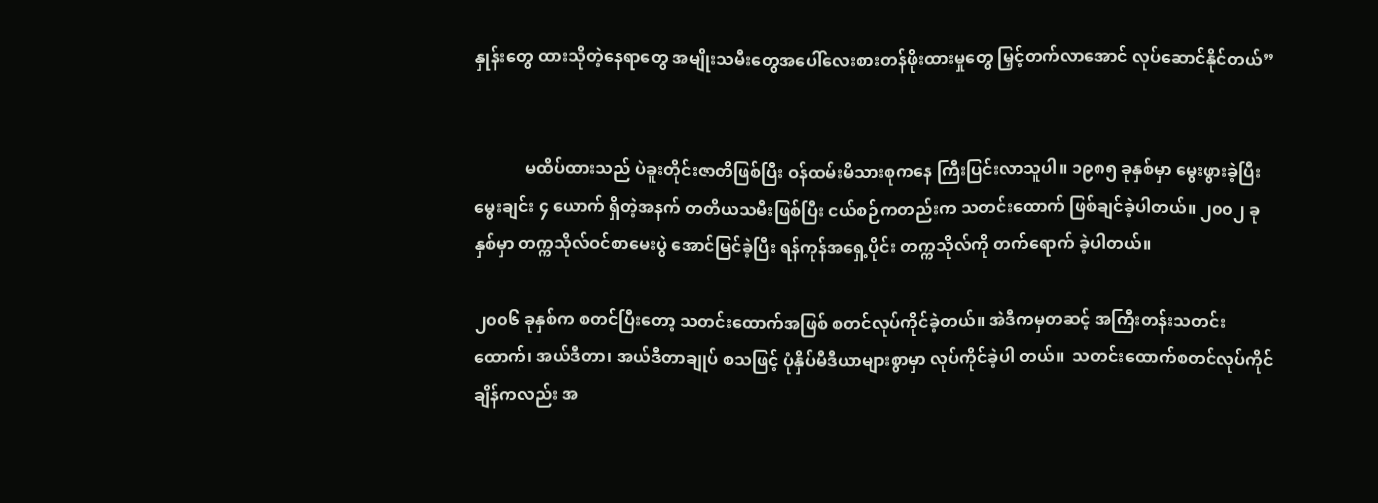နှုန်းတွေ ထားသိုတဲ့နေရာတွေ အမျိုးသမီးတွေအပေါ်လေးစားတန်ဖိုးထားမှုတွေ မြှင့်တက်လာအောင် လုပ်ဆောင်နိုင်တယ်”


            မထိပ်ထားသည် ပဲခူးတိုင်းဇာတိဖြစ်ပြီး ဝန်ထမ်းမိသားစုကနေ ကြီးပြင်းလာသူပါ။ ၁၉၈၅ ခုနှစ်မှာ မွေးဖွားခဲ့ပြီး မွေးချင်း ၄ ယောက် ရှိတဲ့အနက် တတိယသမီးဖြစ်ပြီး ငယ်စဉ်ကတည်းက သတင်းထောက် ဖြစ်ချင်ခဲ့ပါတယ်။ ၂၀၀၂ ခုနှစ်မှာ တက္ကသိုလ်ဝင်စာမေးပွဲ အောင်မြင်ခဲ့ပြီး ရန်ကုန်အရှေ့ပိုင်း တက္ကသိုလ်ကို တက်ရောက် ခဲ့ပါတယ်။

၂၀၀၆ ခုနှစ်က စတင်ပြီးတော့ သတင်းထောက်အဖြစ် စတင်လုပ်ကိုင်ခဲ့တယ်။ အဲဒီကမှတဆင့် အကြီးတန်းသတင်းထောက်၊ အယ်ဒီတာ၊ အယ်ဒီတာချုပ် စသဖြင့် ပုံနှိပ်မီဒီယာများစွာမှာ လုပ်ကိုင်ခဲ့ပါ တယ်။  သတင်းထောက်စတင်လုပ်ကိုင်ချိန်ကလည်း အ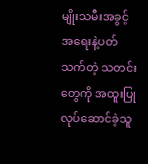မျိုးသမီးအခွင့်အရေးနဲ့ပတ်သက်တဲ့ သတင်းတွေကို အထူးပြုလုပ်ဆောင်ခဲ့သူ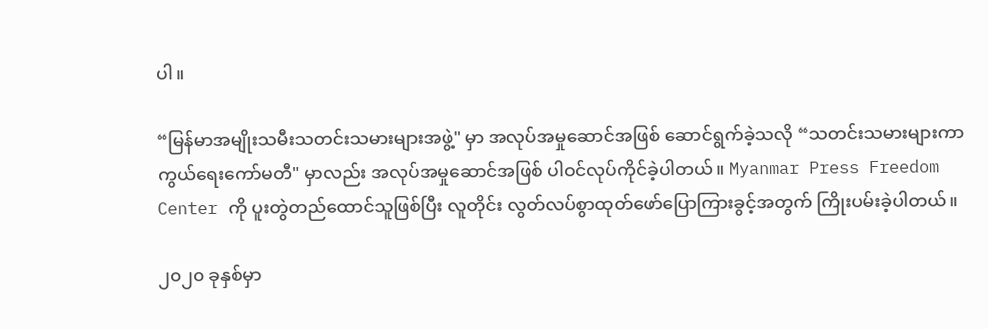ပါ။

“မြန်မာအမျိုးသမီးသတင်းသမားများအဖွဲ့" မှာ အလုပ်အမှုဆောင်အဖြစ် ဆောင်ရွက်ခဲ့သလို “သတင်းသမားများကာကွယ်ရေးကော်မတီ" မှာလည်း အလုပ်အမှုဆောင်အဖြစ် ပါဝင်လုပ်ကိုင်ခဲ့ပါတယ်။ Myanmar Press Freedom Center ကို ပူးတွဲတည်ထောင်သူဖြစ်ပြီး လူတိုင်း လွတ်လပ်စွာထုတ်ဖော်ပြောကြားခွင့်အတွက် ကြိုးပမ်းခဲ့ပါတယ်။

၂၀၂၀ ခုနှစ်မှာ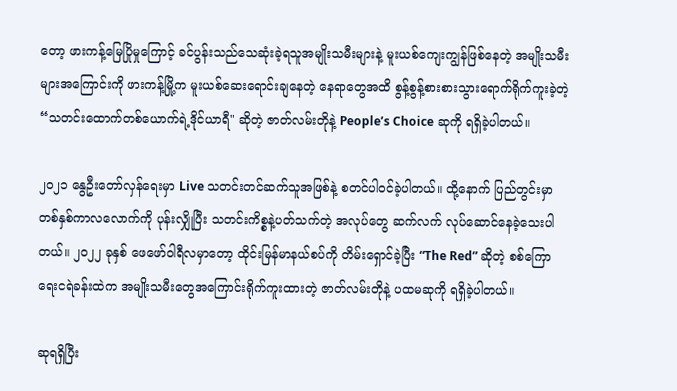တော့ ဖားကန့်မြေပြိုမှုကြောင့် ခင်ပွန်းသည်သေဆုံးခဲ့ရသူအမျိုးသမီးများနဲ့ မူးယစ်ကျေးကျွန်ဖြစ်နေတဲ့ အမျိုးသမီးများအကြောင်းကို ဖားကန့်မြို့က မူးယစ်ဆေးရောင်းချနေတဲ့ နေရာတွေအထိ စွန့်စွန့်စားစားသွားရောက်ရိုက်ကူးခဲ့တဲ့ “သတင်းထောက်တစ်ယောက်ရဲ့ဒိုင်ယာရီ" ဆိုတဲ့ ဇာတ်လမ်းတိုနဲ့ People’s Choice ဆုကို ရရှိခဲ့ပါတယ်။

၂၀၂၁ နွေဦးတော်လှန်ရေးမှာ Live သတင်းတင်ဆက်သူအဖြစ်နဲ့ စတင်ပါဝင်ခဲ့ပါတယ်။ ထို့နောက် ပြည်တွင်းမှာ တစ်နှစ်ကာလလောက်ကို ပုန်းလျှိုပြီး သတင်းကိစ္စနဲ့ပတ်သက်တဲ့ အလုပ်တွေ ဆက်လက် လုပ်ဆောင်နေခဲ့သေးပါတယ်။ ၂၀၂၂ ခုနှစ် ဖေဖော်ဝါရီလမှာတော့ ထိုင်းမြန်မာနယ်စပ်ကို တိမ်းရှောင်ခဲ့ပြီး “The Red” ဆိုတဲ့ စစ်ကြောရေးငရဲခန်းထဲက အမျိုးသမီးတွေအကြောင်းရိုက်ကူးထားတဲ့ ဇာတ်လမ်းတိုနဲ့ ပထမဆုကို ရရှိခဲ့ပါတယ်။

ဆုရရှိပြီး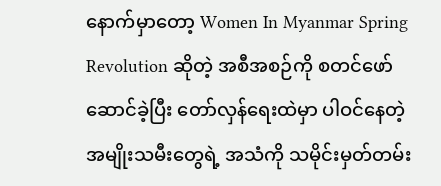နောက်မှာတော့ Women In Myanmar Spring Revolution ဆိုတဲ့ အစီအစဉ်ကို စတင်ဖော်ဆောင်ခဲ့ပြီး တော်လှန်ရေးထဲမှာ ပါဝင်နေတဲ့ အမျိုးသမီးတွေရဲ့ အသံကို သမိုင်းမှတ်တမ်း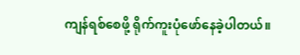ကျန်ရစ်စေဖို့ ရိုက်ကူးပုံဖော်နေခဲ့ပါတယ်။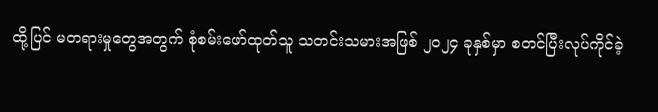ထို့ပြင် မတရားမှုတွေအတွက် စုံစမ်းဖော်ထုတ်သူ သတင်းသမားအဖြစ် ၂၀၂၄ ခုနှစ်မှာ စတင်ပြီးလုပ်ကိုင်ခဲ့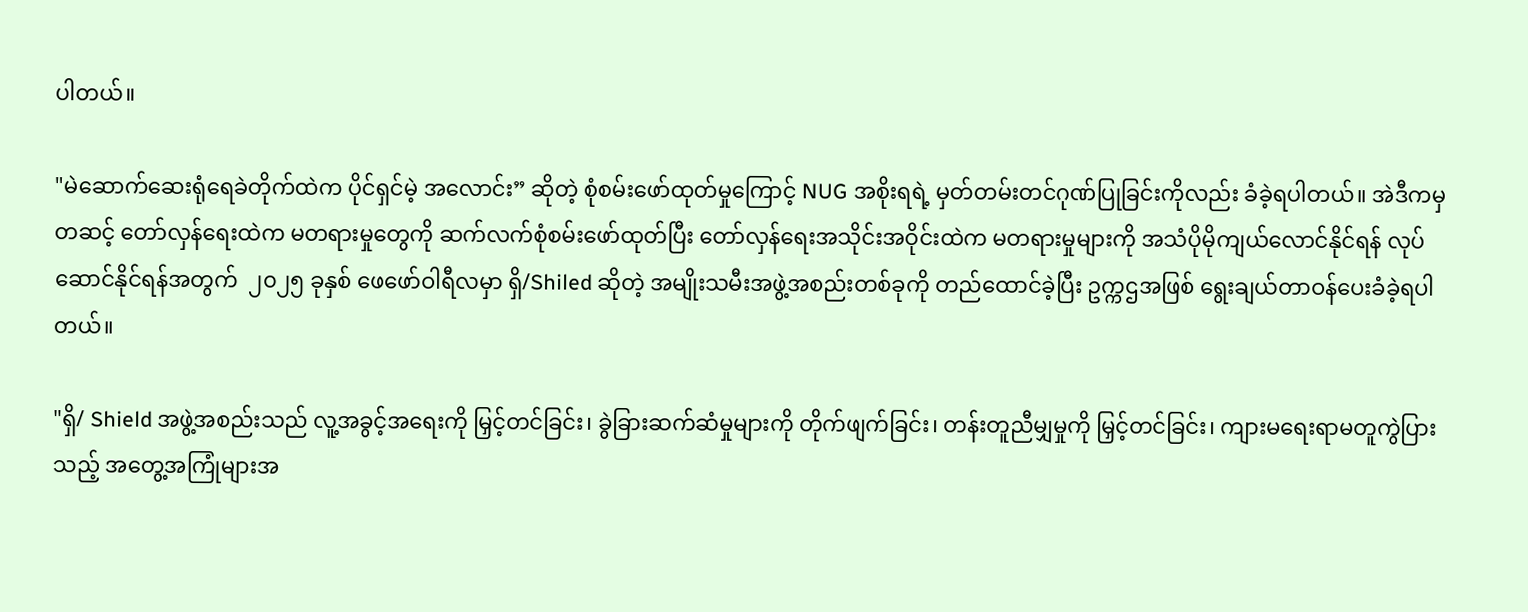ပါတယ်။

"မဲဆောက်ဆေးရုံရေခဲတိုက်ထဲက ပိုင်ရှင်မဲ့ အလောင်း” ဆိုတဲ့ စုံစမ်းဖော်ထုတ်မှုကြောင့် NUG အစိုးရရဲ့ မှတ်တမ်းတင်ဂုဏ်ပြုခြင်းကိုလည်း ခံခဲ့ရပါတယ်။ အဲဒီကမှတဆင့် တော်လှန်ရေးထဲက မတရားမှုတွေကို ဆက်လက်စုံစမ်းဖော်ထုတ်ပြီး တော်လှန်ရေးအသိုင်းအဝိုင်းထဲက မတရားမှုများကို အသံပိုမိုကျယ်လောင်နိုင်ရန် လုပ်ဆောင်နိုင်ရန်အတွက်  ၂၀၂၅ ခုနှစ် ဖေဖော်ဝါရီလမှာ ရှိ/Shiled ဆိုတဲ့ အမျိုးသမီးအဖွဲ့အစည်းတစ်ခုကို တည်ထောင်ခဲ့ပြီး ဥက္ကဌအဖြစ် ရွေးချယ်တာဝန်ပေးခံခဲ့ရပါတယ်။

"ရှိ/ Shield အဖွဲ့အစည်းသည် လူ့အခွင့်အရေးကို မြှင့်တင်ခြင်း၊ ခွဲခြားဆက်ဆံမှုများကို တိုက်ဖျက်ခြင်း၊ တန်းတူညီမျှမှုကို မြှင့်တင်ခြင်း၊ ကျားမရေးရာမတူကွဲပြားသည့် အတွေ့အကြုံများအ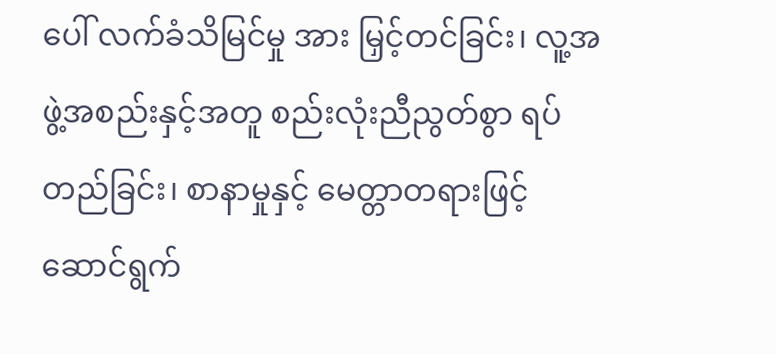ပေါ် လက်ခံသိမြင်မှု အား မြှင့်တင်ခြင်း၊ လူ့အဖွဲ့အစည်းနှင့်အတူ စည်းလုံးညီညွတ်စွာ ရပ်တည်ခြင်း၊ စာနာမှုနှင့် မေတ္တာတရားဖြင့် ဆောင်ရွက်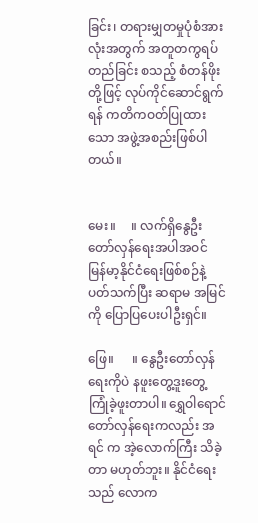ခြင်း၊ တရားမျှတမှုပုံစံအားလုံးအတွက် အတူတကွရပ်တည်ခြင်း စသည့် စံတန်ဖိုးတို့ဖြင့် လုပ်ကိုင်ဆောင်ရွက်ရန် ကတိကဝတ်ပြုထားသော အဖွဲ့အစည်းဖြစ်ပါတယ်။


မေး။     ။ လက်ရှိနွေဦးတော်လှန်ရေးအပါအဝင် မြန်မာ့နိုင်ငံရေးဖြစ်စဉ်နဲ့ပတ်သက်ပြီး ဆရာမ အမြင်ကို ပြောပြပေးပါဦးရှင်။

ဖြေ။      ။ နွေဦးတော်လှန်ရေးကိုပဲ နဖူးတွေ့ဒူးတွေ့ကြုံခဲ့ဖူးတာပါ။ ရွှေဝါရောင်တော်လှန်ရေးကလည်း အရင် က အဲ့လောက်ကြီး သိခဲ့တာ မဟုတ်ဘူး။ နိုင်ငံရေးသည် လောက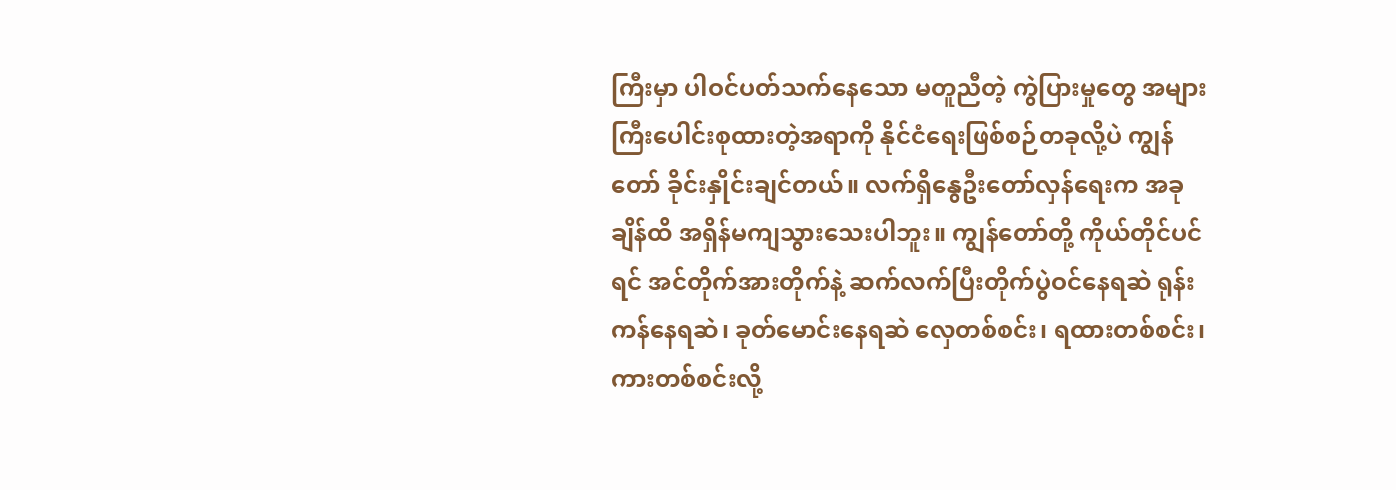ကြီးမှာ ပါဝင်ပတ်သက်နေသော မတူညီတဲ့ ကွဲပြားမှုတွေ အများကြီးပေါင်းစုထားတဲ့အရာကို နိုင်ငံရေးဖြစ်စဉ်တခုလို့ပဲ ကျွန်တော် ခိုင်းနှိုင်းချင်တယ်။ လက်ရှိနွေဦးတော်လှန်ရေးက အခုချိန်ထိ အရှိန်မကျသွားသေးပါဘူး။ ကျွန်တော်တို့ ကိုယ်တိုင်ပင်ရင် အင်တိုက်အားတိုက်နဲ့ ဆက်လက်ပြီးတိုက်ပွဲဝင်နေရဆဲ ရုန်းကန်နေရဆဲ၊ ခုတ်မောင်းနေရဆဲ လှေတစ်စင်း၊ ရထားတစ်စင်း၊ ကားတစ်စင်းလို့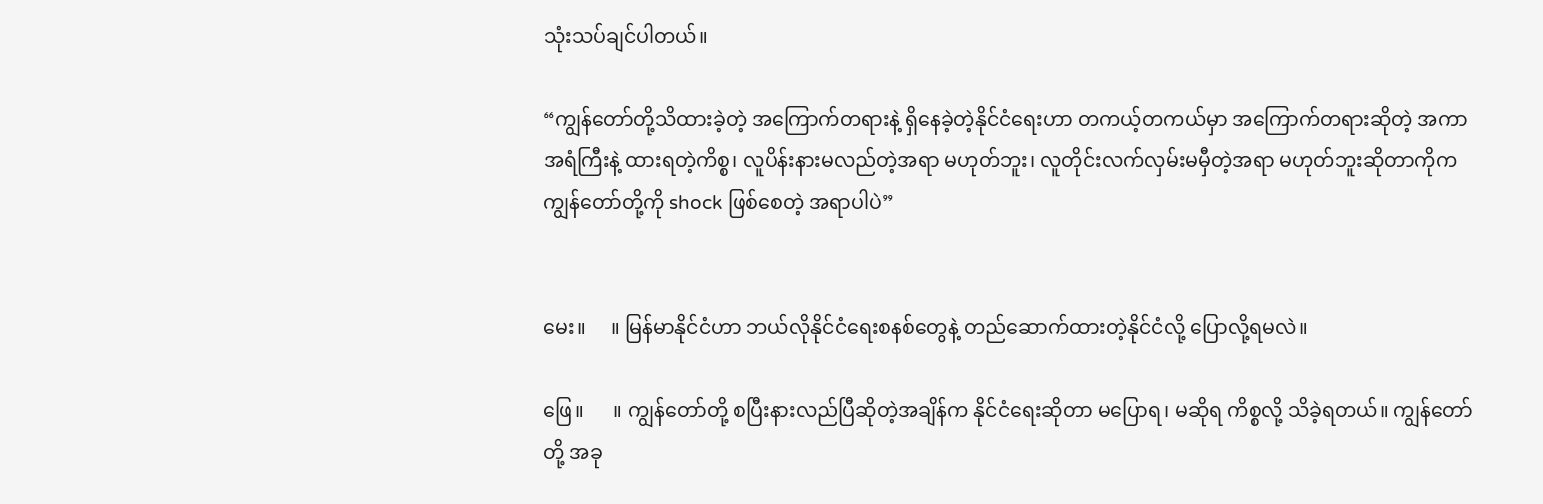သုံးသပ်ချင်ပါတယ်။

“ကျွန်တော်တို့သိထားခဲ့တဲ့ အကြောက်တရားနဲ့ ရှိနေခဲ့တဲ့နိုင်ငံရေးဟာ တကယ့်တကယ်မှာ အကြောက်တရားဆိုတဲ့ အကာအရံကြီးနဲ့ ထားရတဲ့ကိစ္စ၊ လူပိန်းနားမလည်တဲ့အရာ မဟုတ်ဘူး၊ လူတိုင်းလက်လှမ်းမမှီတဲ့အရာ မဟုတ်ဘူးဆိုတာကိုက ကျွန်တော်တို့ကို shock ဖြစ်စေတဲ့ အရာပါပဲ”


မေး။     ။ မြန်မာနိုင်ငံဟာ ဘယ်လိုနိုင်ငံရေးစနစ်တွေနဲ့ တည်ဆောက်ထားတဲ့နိုင်ငံလို့ ပြောလို့ရမလဲ။

ဖြေ။      ။ ကျွန်တော်တို့ စပြီးနားလည်ပြီဆိုတဲ့အချိန်က နိုင်ငံရေးဆိုတာ မပြောရ၊ မဆိုရ ကိစ္စလို့ သိခဲ့ရတယ်။ ကျွန်တော်တို့ အခု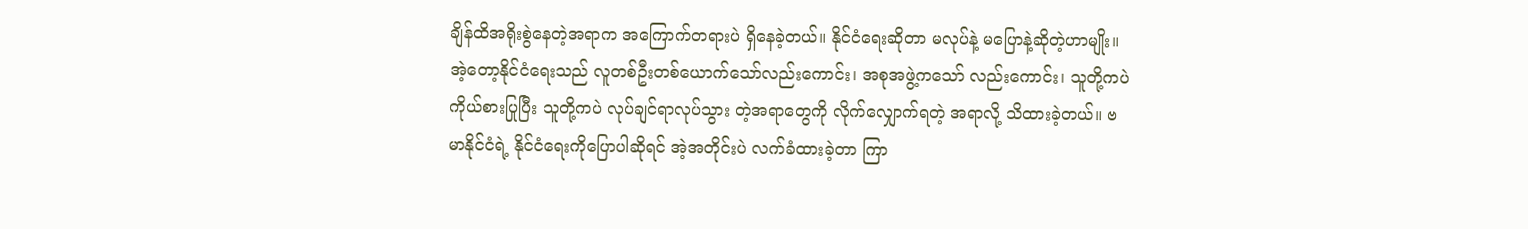ချိန်ထိအရိုးစွဲနေတဲ့အရာက အကြောက်တရားပဲ ရှိနေခဲ့တယ်။ နိုင်ငံရေးဆိုတာ မလုပ်နဲ့ မပြောနဲ့ဆိုတဲ့ဟာမျိုး။ အဲ့တော့နိုင်ငံရေးသည် လူတစ်ဦးတစ်ယောက်သော်လည်းကောင်း၊ အစုအဖွဲ့ကသော် လည်းကောင်း၊ သူတို့ကပဲ ကိုယ်စားပြုပြီး သူတို့ကပဲ လုပ်ချင်ရာလုပ်သွား တဲ့အရာတွေကို လိုက်လျှောက်ရတဲ့ အရာလို့ သိထားခဲ့တယ်။ ဗမာနိုင်ငံရဲ့ နိုင်ငံရေးကိုပြောပါဆိုရင် အဲ့အတိုင်းပဲ လက်ခံထားခဲ့တာ ကြာ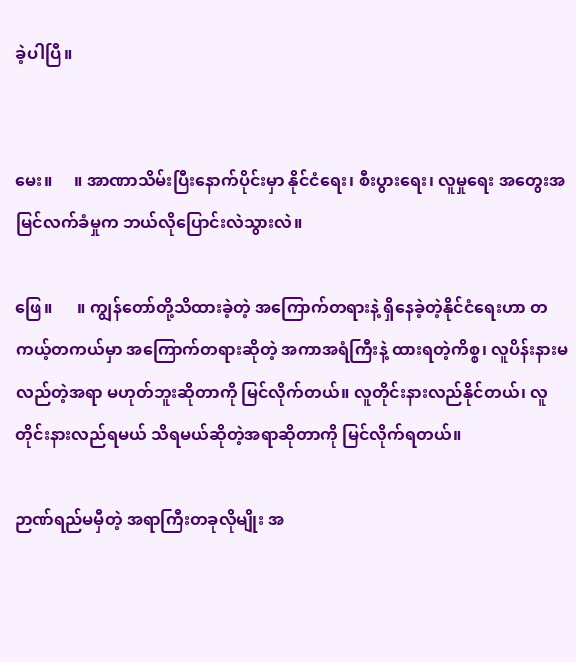ခဲ့ပါပြီ။


မေး။     ။ အာဏာသိမ်းပြီးနောက်ပိုင်းမှာ နိုင်ငံရေး၊ စီးပွား‌ရေး၊ လူမှုရေး အတွေးအမြင်လက်ခံမှုက ဘယ်လိုပြောင်းလဲသွားလဲ။

ဖြေ။      ။ ကျွန်တော်တို့သိထားခဲ့တဲ့ အကြောက်တရားနဲ့ ရှိနေခဲ့တဲ့နိုင်ငံရေးဟာ တကယ့်တကယ်မှာ အကြောက်တရားဆိုတဲ့ အကာအရံကြီးနဲ့ ထားရတဲ့ကိစ္စ၊ လူပိန်းနားမလည်တဲ့အရာ မဟုတ်ဘူးဆိုတာကို မြင်လိုက်တယ်။ လူတိုင်းနားလည်နိုင်တယ်၊ လူတိုင်းနားလည်ရမယ် သိရမယ်ဆိုတဲ့အရာဆိုတာကို မြင်လိုက်ရတယ်။

ဉာဏ်ရည်မမှီတဲ့ အရာကြီးတခုလိုမျိုး အ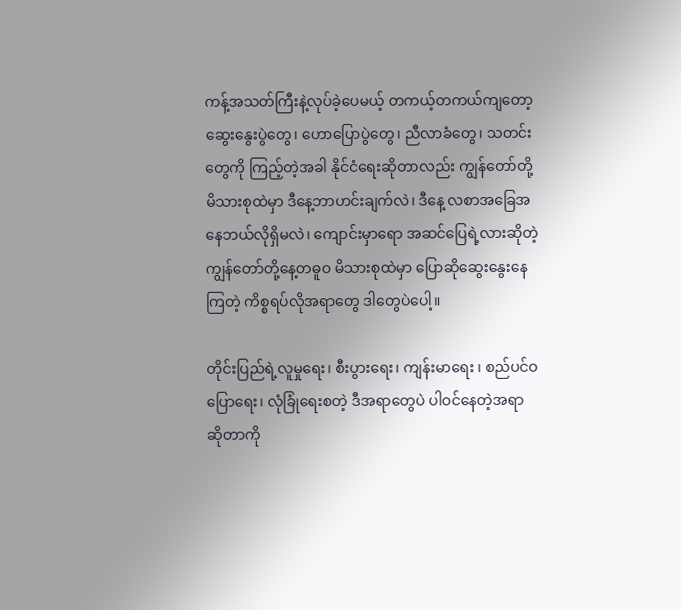ကန့်အသတ်ကြီးနဲ့လုပ်ခဲ့ပေမယ့် တကယ့်တကယ်ကျတော့ ဆွေးနွေးပွဲတွေ၊ ဟောပြောပွဲတွေ၊ ညီလာခံတွေ၊ သတင်းတွေကို ကြည့်တဲ့အခါ နိုင်ငံရေးဆိုတာလည်း ကျွန်တော်တို့မိသားစုထဲမှာ ဒီနေ့ဘာဟင်းချက်လဲ၊ ဒီနေ့ လစာအခြေအနေဘယ်လိုရှိမလဲ၊ ကျောင်းမှာရော အဆင်ပြေရဲ့လားဆိုတဲ့ ကျွန်တော်တို့နေ့တဓူဝ မိသားစုထဲမှာ ပြောဆိုဆွေးနွေးနေကြတဲ့ ကိစ္စရပ်လိုအရာတွေ ဒါတွေပဲပေါ့။

တိုင်းပြည်ရဲ့လူမှုရေး၊ စီးပွားရေး၊ ကျန်းမာရေး ၊ စည်ပင်ဝပြောရေး၊ လုံခြုံရေးစတဲ့ ဒီအရာတွေပဲ ပါဝင်နေတဲ့အရာ ဆိုတာကို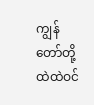ကျွန်တော်တို့ ထဲထဲဝင်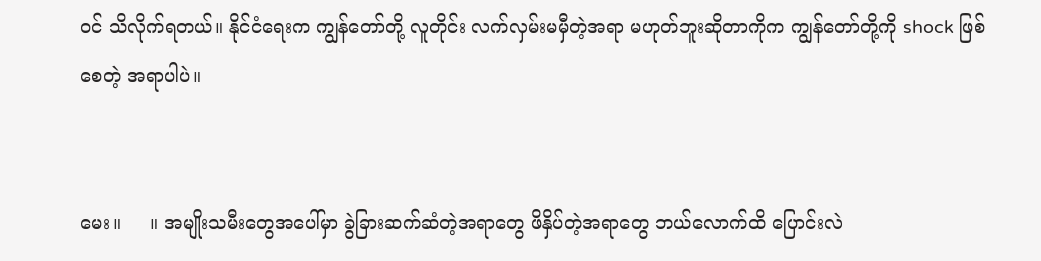ဝင် သိလိုက်ရတယ်။ နိုင်ငံရေးက ကျွန်တော်တို့ လူတိုင်း လက်လှမ်းမမှီတဲ့အရာ မဟုတ်ဘူးဆိုတာကိုက ကျွန်တော်တို့ကို shock ဖြစ်စေတဲ့ အရာပါပဲ။


မေး။     ။ အမျိုးသမီးတွေအပေါ်မှာ ခွဲခြားဆက်ဆံတဲ့အရာတွေ ဖိနှိပ်တဲ့အရာတွေ ဘယ်လောက်ထိ ပြောင်းလဲ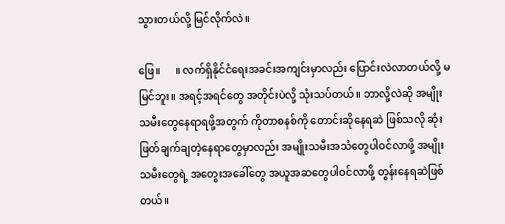သွားတယ်လို့ မြင်လိုက်လဲ။

ဖြေ။      ။ လက်ရှိနိုင်ငံရေးအခင်းအကျင်းမှာလည်း ပြောင်းလဲလာတယ်လို့ မမြင်ဘူး။ အရင့်အရင်တွေ အတိုင်းပဲလို့ သုံးသပ်တယ်။ ဘာလို့လဲဆို အမျိုးသမီးတွေနေရာရဖို့အတွက် ကိုတာစနစ်ကို တောင်းဆိုနေရဆဲ ဖြစ်သလို ဆုံးဖြတ်ချက်ချတဲ့နေရာတွေမှာလည်း အမျိုးသမီးအသံတွေပါဝင်လာဖို့ အမျိုးသမီးတွေရဲ့ အတွေးအခေါ်တွေ အယူအဆတွေပါဝင်လာဖို့ တွန်းနေရဆဲဖြစ်တယ်။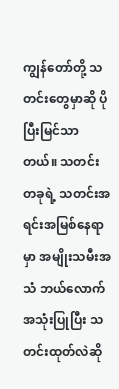ကျွန်တော်တို့ သတင်းတွေမှာဆို ပိုပြီးမြင်သာတယ်။ သတင်းတခုရဲ့ သတင်းအရင်းအမြစ်နေရာမှာ အမျိုးသမီးအသံ ဘယ်လောက်အသုံးပြုပြီး သတင်းထုတ်လဲဆို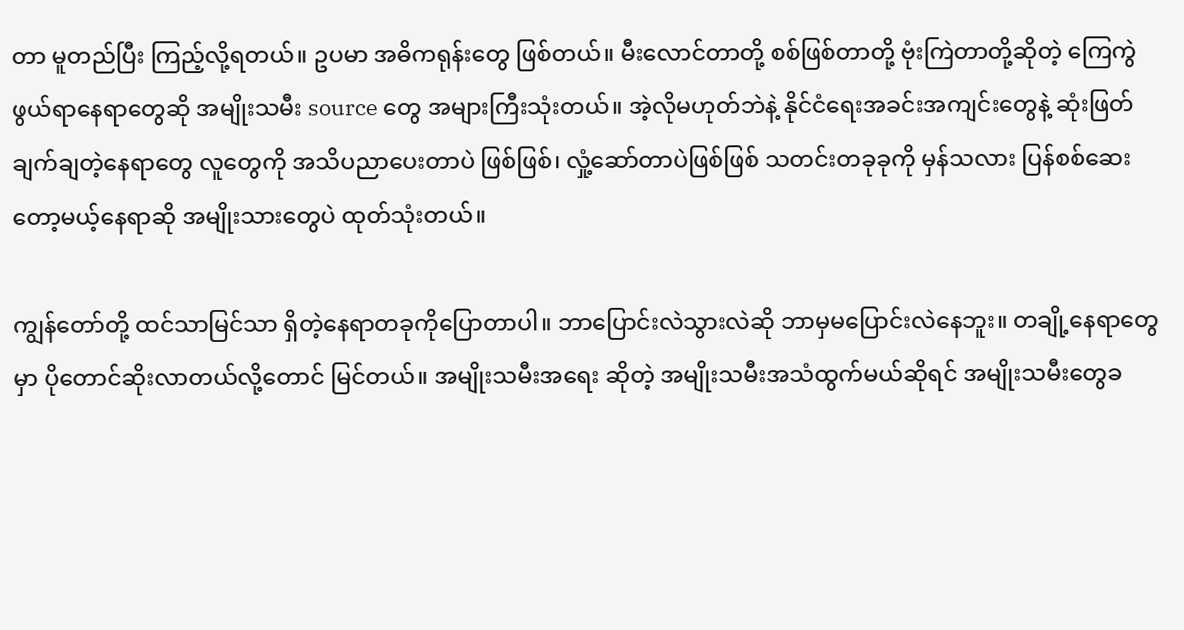တာ မူတည်ပြီး ကြည့်လို့ရတယ်။ ဥပမာ အဓိကရုန်းတွေ ဖြစ်တယ်။ မီးလောင်တာတို့ စစ်ဖြစ်တာတို့ ဗုံးကြဲတာတို့ဆိုတဲ့ ကြေကွဲဖွယ်ရာနေရာတွေဆို အမျိုးသမီး source တွေ အများကြီးသုံးတယ်။ အဲ့လိုမဟုတ်ဘဲနဲ့ နိုင်ငံရေးအခင်းအကျင်းတွေနဲ့ ဆုံးဖြတ်ချက်ချတဲ့နေရာတွေ လူတွေကို အသိပညာပေးတာပဲ ဖြစ်ဖြစ်၊ လှုံ့ဆော်တာပဲဖြစ်ဖြစ် သတင်းတခုခုကို မှန်သလား ပြန်စစ်ဆေးတော့မယ့်နေရာဆို အမျိုးသားတွေပဲ ထုတ်သုံးတယ်။

ကျွန်တော်တို့ ထင်သာမြင်သာ ရှိတဲ့နေရာတခုကိုပြောတာပါ။ ဘာပြောင်းလဲသွားလဲဆို ဘာမှမပြောင်းလဲနေဘူး။ တချို့နေရာတွေမှာ ပိုတောင်ဆိုးလာတယ်လို့တောင် မြင်တယ်။ အမျိုးသမီးအရေး ဆိုတဲ့ အမျိုးသမီးအသံထွက်မယ်ဆိုရင် အမျိုးသမီးတွေခ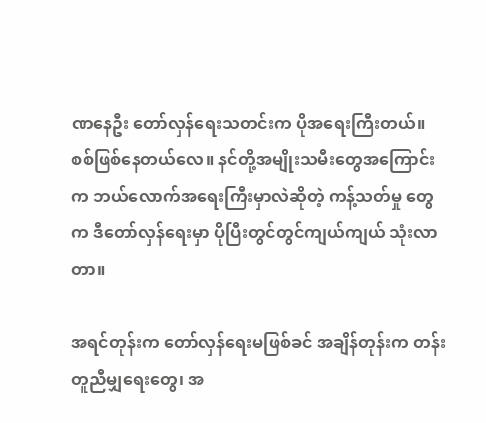ဏနေဦး တော်လှန်ရေးသတင်းက ပိုအရေးကြီးတယ်။ စစ်ဖြစ်နေတယ်လေ။ နင်တို့အမျိုးသမီးတွေအကြောင်းက ဘယ်လောက်အရေးကြီးမှာလဲဆိုတဲ့ ကန့်သတ်မှု တွေက ဒီတော်လှန်ရေးမှာ ပိုပြီးတွင်တွင်ကျယ်ကျယ် သုံးလာတာ။

အရင်တုန်းက တော်လှန်ရေးမဖြစ်ခင် အချိန်တုန်းက တန်းတူညီမျှရေးတွေ၊ အ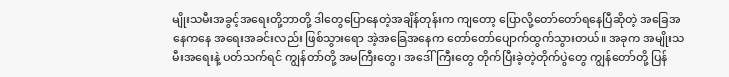မျိုးသမီးအခွင့်အရေးတို့ဘာတို့ ဒါတွေပြောနေတဲ့အချိန်တုန်းက ကျတော့ ပြောလို့တော်တော်ရနေပြီဆိုတဲ့ အခြေအနေကနေ အရေးအခင်းလည်း ဖြစ်သွားရော အဲ့အခြေအနေက တော်တော်ပျောက်ထွက်သွားတယ်။ အခုက အမျိုးသမီးအရေးနဲ့ ပတ်သက်ရင် ကျွန်တာ်တို့ အမကြီးတွေ၊ အဒေါ်ကြီးတွေ တိုက်ပြီးခဲ့တဲ့တိုက်ပွဲတွေ ကျွန်တော်တို့ ပြန်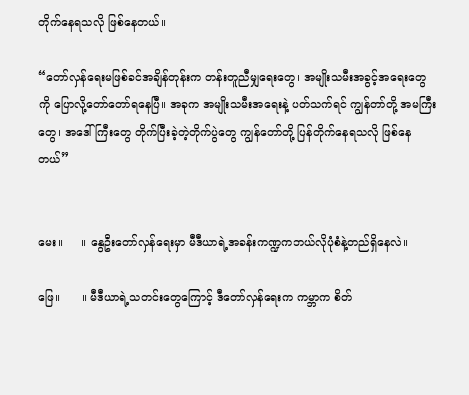တိုက်နေရသလို ဖြစ်နေတယ်။

“တော်လှန်ရေးမဖြစ်ခင်အချိန်တုန်းက တန်းတူညီမျှရေးတွေ၊ အမျိုးသမီးအခွင့်အရေးတွေကို ပြောလို့တော်တော်ရနေပြီ။ အခုက အမျိုးသမီးအရေးနဲ့ ပတ်သက်ရင် ကျွန်တာ်တို့ အမကြီးတွေ၊ အဒေါ်ကြီးတွေ တိုက်ပြီးခဲ့တဲ့တိုက်ပွဲတွေ ကျွန်တော်တို့ ပြန်တိုက်နေရသလို ဖြစ်နေတယ်”


မေး။     ။ နွေဦးတော်လှန်ရေးမှာ မီဒီယာရဲ့အခန်းကဏ္ဍကဘယ်လိုပုံစံနဲ့တည်ရှိနေလဲ။

ဖြေ။      ။ မီဒီယာရဲ့သတင်းတွေကြောင့် ဒီတော်လှန်ရေးက ကမ္ဘာက စိတ်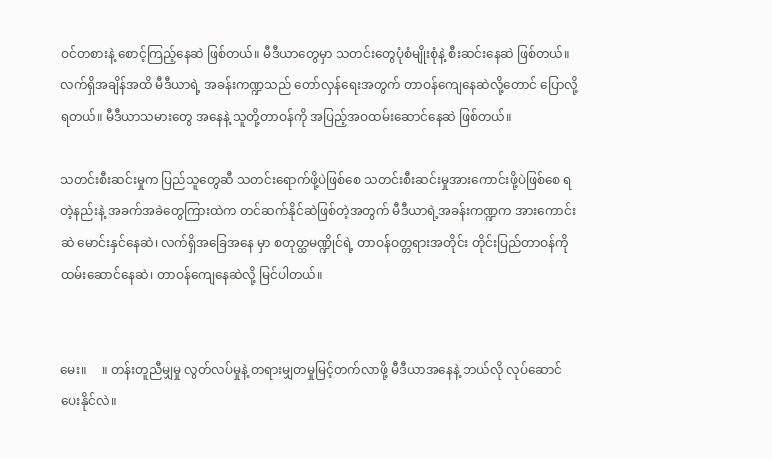ဝင်တစားနဲ့ စောင့်ကြည့်နေဆဲ ဖြစ်တယ်။ မီဒီယာတွေမှာ သတင်းတွေပုံစံမျိုးစုံနဲ့ စီးဆင်းနေဆဲ ဖြစ်တယ်။ လက်ရှိအချိန်အထိ မီဒီယာရဲ့ အခန်းကဏ္ဍသည် တော်လှန်‌ရေးအတွက် တာဝန်ကျေနေဆဲလို့တောင် ပြောလို့ရတယ်။ မီဒီယာသမားတွေ အနေနဲ့ သူတို့တာဝန်ကို အပြည့်အဝထမ်းဆောင်နေဆဲ ဖြစ်တယ်။

သတင်းစီးဆင်းမှုက ပြည်သူတွေဆီ သတင်းရောက်ဖို့ပဲဖြစ်စေ သတင်းစီးဆင်းမှုအားကောင်းဖို့ပဲဖြစ်စေ ရတဲ့နည်းနဲ့ အခက်အခဲတွေကြားထဲက တင်ဆက်နိုင်ဆဲဖြစ်တဲ့အတွက် မီဒီယာရဲ့အခန်းကဏ္ဍက အားကောင်းဆဲ မောင်းနှင်နေဆဲ၊ လက်ရှိအခြေအနေ မှာ စတုတ္ထမဏ္ဍိုင်ရဲ့ တာဝန်ဝတ္တရားအတိုင်း တိုင်းပြည်တာဝန်ကိုထမ်းဆောင်နေဆဲ၊ တာဝန်ကျေနေဆဲလို့ မြင်ပါတယ်။


မေး။     ။ တန်းတူညီမျှမှု လွတ်လပ်မှုနဲ့ တရားမျှတမှုမြင့်တက်လာဖို့ မီဒီယာအနေနဲ့ ဘယ်လို လုပ်ဆောင် ပေးနိုင်လဲ။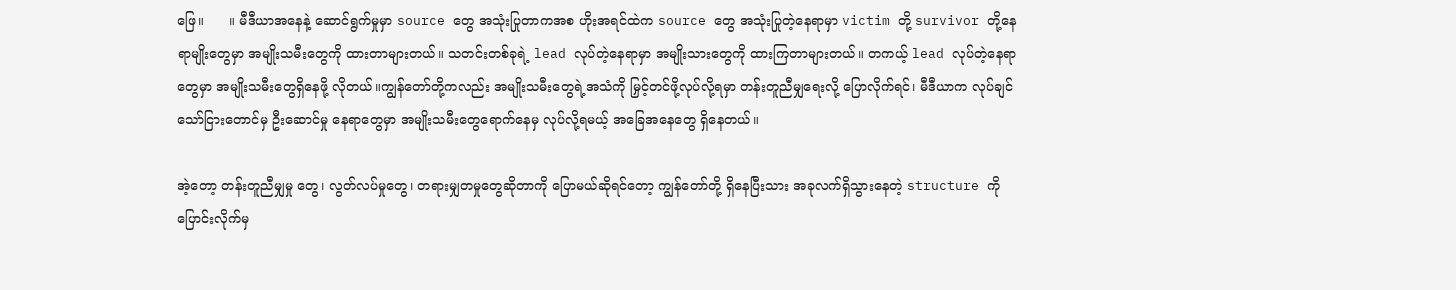ဖြေ။      ။ မီဒီယာအနေနဲ့ ဆောင်ရွက်မှုမှာ source တွေ အသုံးပြုတာကအစ ဟိုးအရင်ထဲက source တွေ အသုံးပြုတဲ့နေရာမှာ victim တို့ survivor တို့နေရာမျိုးတွေမှာ အမျိုးသမီးတွေကို ထားတာများတယ်။ သတင်းတစ်ခုရဲ့ lead လုပ်တဲ့နေရာမှာ အမျိုးသားတွေကို ထားကြတာများတယ်။ တကယ့် lead လုပ်တဲ့နေရာတွေမှာ အမျိုးသမီးတွေရှိနေဖို့ လိုတယ်။ကျွန်တော်တို့ကလည်း အမျိုးသမီးတွေရဲ့အသံကို မြှင့်တင်ဖို့လုပ်လို့ရမှာ တန်းတူညီမျှရေးလို့ ပြောလိုက်ရင်၊ မီဒီယာက လုပ်ချင်သော်ငြားတောင်မှ ဦးဆောင်မှု နေရာတွေမှာ အမျိုးသမီးတွေရောက်နေမှ လုပ်လို့ရမယ့် အခြေအနေတွေ ရှိနေတယ်။

အဲ့တော့ တန်းတူညီမျှမှု တွေ၊ လွတ်လပ်မှုတွေ၊ တရားမျှတမှုတွေဆိုတာကို ပြောမယ်ဆိုရင်တော့ ကျွန်တော်တို့ ရှိနေပြီးသား အခုလက်ရှိသွားနေတဲ့ structure ကို ပြောင်းလိုက်မှ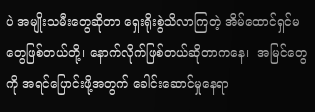ပဲ အမျိုးသမီးတွေဆိုတာ ရှေးရိုးစွဲသိလာကြတဲ့ အိမ်ထောင်ရှင်မတွေဖြစ်တယ်တို့၊ နောက်လိုက်ဖြစ်တယ်ဆိုတာကနေ၊  အမြင်တွေကို အရင်ပြောင်းဖို့အတွက် ခေါင်းဆောင်မှုနေရာ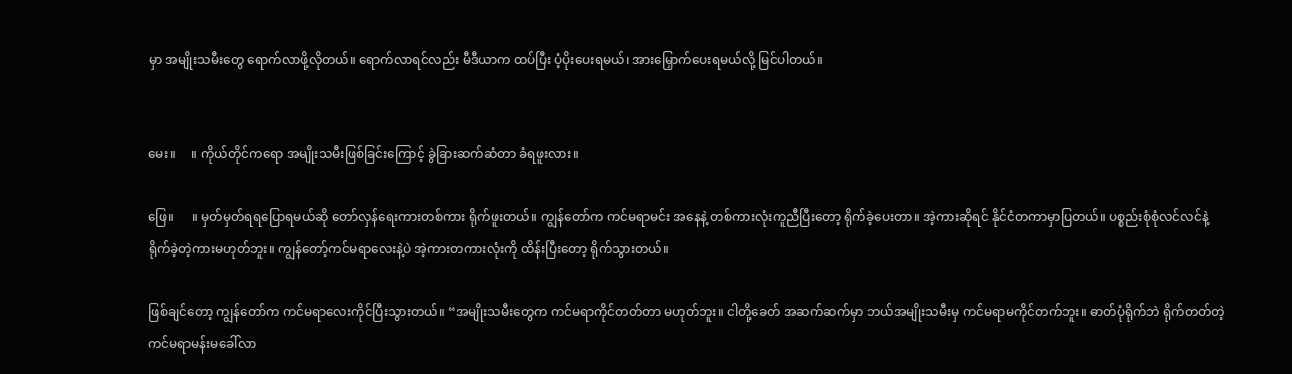မှာ အမျိုးသမီးတွေ‌ ရောက်လာဖို့လိုတယ်။ ရောက်လာရင်လည်း မီဒီယာက ထပ်ပြီး ပံ့ပိုးပေးရမယ်၊ အားမြှောက်ပေးရမယ်လို့ မြင်ပါတယ်။


မေး။     ။ ကိုယ်တိုင်ကရော အမျိုးသမီးဖြစ်ခြင်းကြောင့် ခွဲခြားဆက်ဆံတာ ခံရဖူးလား။

ဖြေ။      ။ မှတ်မှတ်ရရပြောရမယ်ဆို တော်လှန်ရေးကားတစ်ကား ရိုက်ဖူးတယ်။ ကျွန်တော်က ကင်မရာမင်း အနေနဲ့ တစ်ကားလုံးကူညီပြီးတော့ ရိုက်ခဲ့ပေးတာ။ အဲ့ကားဆိုရင် နိုင်ငံတကာမှာပြတယ်။ ပစ္စည်းစုံစုံလင်လင်နဲ့ ရိုက်ခဲ့တဲ့ကားမဟုတ်ဘူး။ ကျွန်တော့်ကင်မရာလေးနဲ့ပဲ အဲ့ကားတကားလုံးကို ထိန်းပြီးတော့ ရိုက်သွားတယ်။

ဖြစ်ချင်တော့ ကျွန်တော်က ကင်မရာလေးကိုင်ပြီးသွားတယ်။ “အမျိုးသမီးတွေက ကင်မရာကိုင်တတ်တာ မဟုတ်ဘူး။ ငါတို့ခေတ် အဆက်ဆက်မှာ ဘယ်အမျိုးသမီးမှ ကင်မရာမကိုင်တက်ဘူး။ ဓာတ်ပုံရိုက်ဘဲ ရိုက်တတ်တဲ့ ကင်မရာမန်းမခေါ်လာ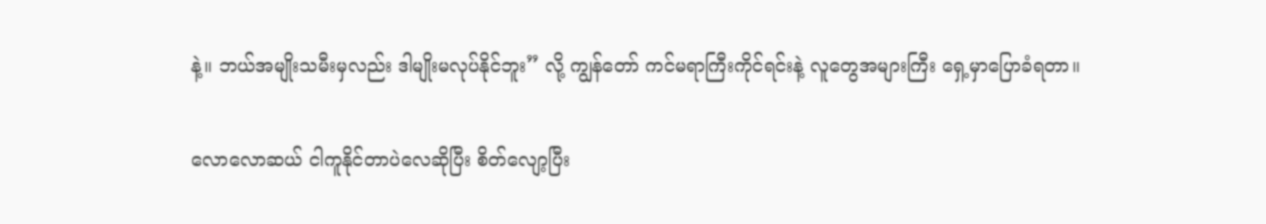နဲ့။ ဘယ်အမျိုးသမီးမှလည်း ဒါမျိုးမလုပ်နိုင်ဘူး” လို့ ကျွန်တော် ကင်မရာကြီးကိုင်ရင်းနဲ့ လူတွေအများကြီး ရှေ့မှာပြောခံရတာ။

လောလောဆယ် ငါကူနိုင်တာပဲလေဆိုပြီး စိတ်လျော့ပြီး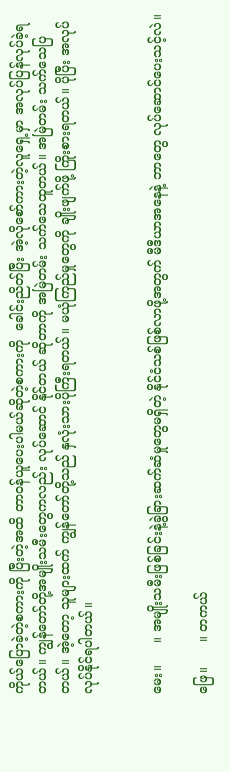ကိုယ်ပြောခဲ့တဲ့စကားကို ပြီးတဲ့အထိ တာဝန်ယူပေးပါမယ်ဆိုတဲ့စကားကို  ခေါင်းညိတ်ပြီး အဲ့လိုစော်ကားတဲ့လူရှေ့မှာ အလုပ်ပြန်လုပ်ခဲ့ရတယ်။ ကျွန်တော်တို့အမျိုးသမီးတွေကလည်း လုပ်ဆောင် နိုင်တယ် ဆိုတာကို အမြဲတမ်း သက်သေထူတယ်။ အမြဲတမ်း သက်သေပြတယ်။ အဲ့တော့ သူများထက် ကျွန်တော်တို့သည် နှလုံးသားပိုကြီးရတယ်။ မယုံကြည်မှုတွေကို ချိုးဖျက်ဖို့ ကြိုးစားရတယ်။ ပိုပြီး အလုပ်လုပ်နိုင်ရပါတယ်။


မေး။     ။ အမျိုးသမီးဖြစ်ခြင်းနဲ့ခွဲခြားဆက်ဆံမှုတွေမရှိတဲ့ နိုင်ငံသစ်ဖြစ်လာဖို့အတွက် မီဒီယာအနေနဲ့ ဘာတွေ လုပ်ဆောင်ပေးသင့်လဲ။

ဖြေ။      ။ တကယ်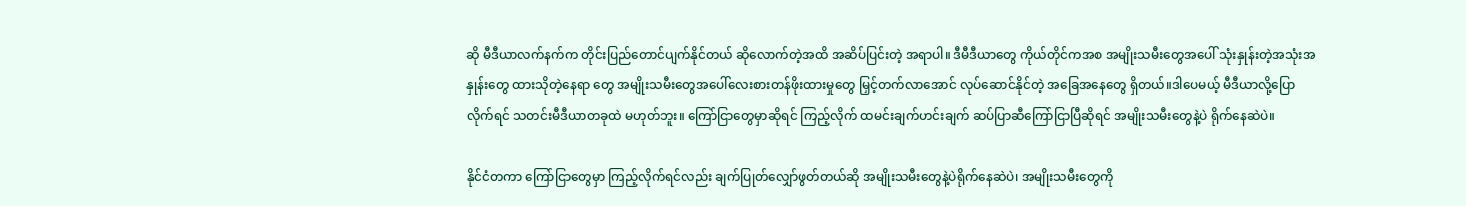ဆို မီဒီယာလက်နက်က တိုင်းပြည်တောင်ပျက်နိုင်တယ် ဆိုလောက်တဲ့အထိ အဆိပ်ပြင်းတဲ့ အရာပါ။ ဒီမီဒီယာတွေ ကိုယ်တိုင်ကအစ အမျိုးသမီးတွေအပေါ် သုံးနှုန်းတဲ့အသုံးအနှုန်းတွေ ထားသိုတဲ့နေရာ တွေ အမျိုးသမီးတွေအပေါ်လေးစားတန်ဖိုးထားမှုတွေ မြှင့်တက်လာအောင် လုပ်ဆောင်နိုင်တဲ့ အခြေအနေတွေ ရှိတယ်။ဒါပေမယ့် မီဒီယာလို့ပြောလိုက်ရင် သတင်းမီဒီယာတခုထဲ မဟုတ်ဘူး။ ကြော်ငြာတွေမှာဆိုရင် ကြည့်လိုက် ထမင်းချက်ဟင်းချက် ဆပ်ပြာဆီကြော်ငြာပြီဆိုရင် အမျိုးသမီးတွေနဲ့ပဲ ရိုက်နေဆဲပဲ။

နိုင်ငံတကာ ကြော်ငြာတွေမှာ ကြည့်လိုက်ရင်လည်း ချက်ပြုတ်လျှော်ဖွတ်တယ်ဆို အမျိုးသမီးတွေနဲ့ပဲရိုက်နေဆဲပဲ၊ အမျိုးသမီးတွေကို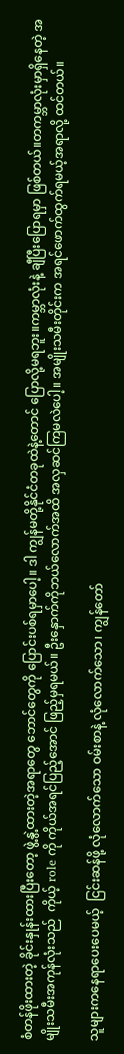စံတန်ဖိုးထားတဲ့ ခိုင်းနှုန်းထားပြီးတော့ ဖွဲ့နွဲ့ထားတဲ့အရာတွေ ဘောင်တွေကို ပြောင်းပစ်ရမှာပေါ့။ ဒါ ကျွန်မတို့နိုင်ငံတခုထဲနဲ့တောင် ပြောလို့မရဘူး။ကမ္ဘာလုံးနဲ့ ချီပြီးပြောရမှာ ဖြစ်တယ်။တကမ္ဘာလုံးမှာရှိနေတဲ့ အမျိုးသမီးအကုန်လုံးသည်  ကိုယ့် role ကို ကိုယ်အရင်ပြည့်အောင် ဖြည့်မှရမယ်။ ဦးနှောက်ကိုဘယ်လောက်အထိ အလှဆင်ကြမလဲပေါ့။ အမျိုးသမီးတိုင်းက အရင်ဖောက်ထွက်ရမယ့်အရာလို့ ထင်တယ်။

သူများကနေရာပေးပေမယ့်  ငြင်းဆန်ဖို့ လုံလောက်သော ဝမ်းစာနဲ့ လုံလောက်သော၊ ကျွန်တော်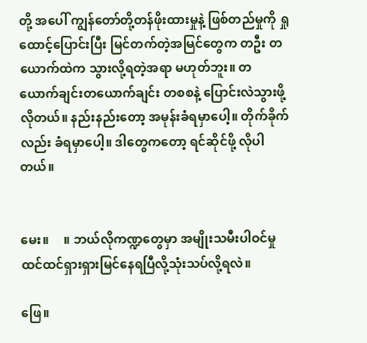တို့ အပေါ် ကျွန်တော်တို့တန်ဖိုးထားမှုနဲ့ ဖြစ်တည်မှုကို ရှုထောင့်ပြောင်းပြီး မြင်တက်တဲ့အမြင်တွေက တဦး တယောက်ထဲက သွားလို့ရတဲ့အရာ မဟုတ်ဘူး။ တယောက်ချင်းတယောက်ချင်း တစစနဲ့ ပြောင်းလဲသွားဖို့ လိုတယ်။ နည်းနည်းတော့ အမုန်းခံရမှာပေါ့။ တိုက်ခိုက်လည်း ခံရမှာပေါ့။ ဒါတွေကတော့ ရင်ဆိုင်ဖို့ လိုပါတယ်။


မေး။     ။ ဘယ်လိုကဏ္ဍတွေမှာ အမျိုးသမီးပါဝင်မှုထင်ထင်ရှားရှားမြင်နေရပြီလို့သုံးသပ်လို့ရလဲ။

ဖြေ။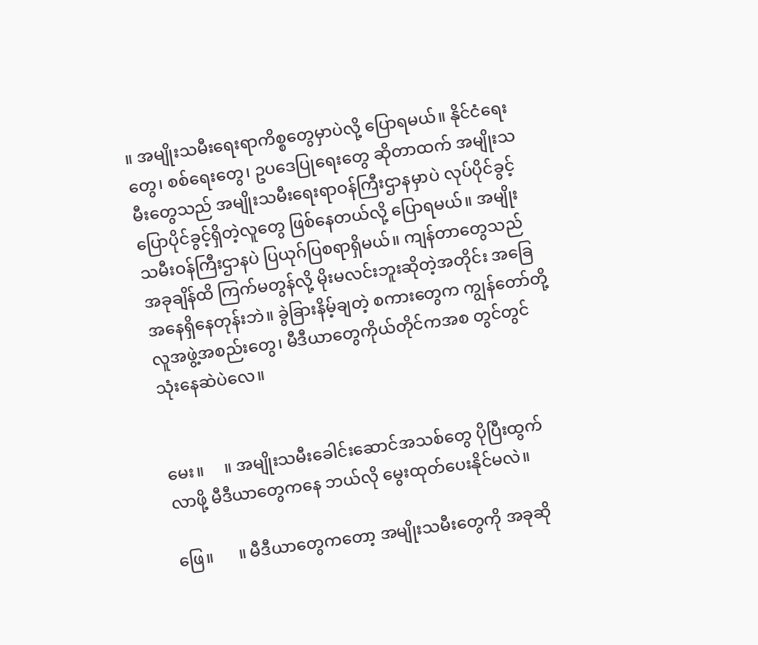။ အမျိုးသမီးရေးရာကိစ္စတွေမှာပဲလို့ ပြောရမယ်။ နိုင်ငံရေးတွေ၊ စစ်ရေးတွေ၊ ဥပဒေပြုရေးတွေ ဆိုတာထက် အမျိုးသမီးတွေသည် အမျိုးသမီးရေးရာဝန်ကြီးဌာနမှာပဲ လုပ်ပိုင်ခွင့်ပြောပိုင်ခွင့်ရှိတဲ့လူတွေ ဖြစ်နေတယ်လို့ ပြောရမယ်။ အမျိုးသမီးဝန်ကြီးဌာနပဲ ပြယုဂ်ပြစရာရှိမယ်။ ကျန်တာတွေသည် အခုချိန်ထိ ကြက်မတွန်လို့ မိုးမလင်းဘူးဆိုတဲ့အတိုင်း အခြေအနေရှိနေတုန်းဘဲ။ ခွဲခြားနိမ့်ချတဲ့ စကားတွေက ကျွန်တော်တို့လူအဖွဲ့အစည်းတွေ၊ မီဒီယာတွေကိုယ်တိုင်ကအစ တွင်တွင်သုံးနေဆဲပဲလေ။


မေး။     ။ အမျိုးသမီးခေါင်းဆောင်အသစ်တွေ ပိုပြီးထွက်လာဖို့ မီဒီယာတွေကနေ ဘယ်လို မွေးထုတ်ပေးနိုင်မလဲ။

ဖြေ။      ။ မီဒီယာတွေကတော့ အမျိုးသမီးတွေကို အခုဆို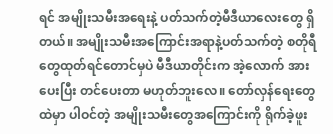ရင် အမျိုးသမီးအရေးနဲ့ ပတ်သက်တဲ့မီဒီယာလေးတွေ ရှိတယ်။ အမျိုးသမီးအကြောင်းအရာနဲ့ပတ်သက်တဲ့ စတိုရီတွေထုတ်ရင်တောင်မှပဲ မီဒီယာတိုင်းက အဲ့လောက် အားပေးပြီး တင်ပေးတာ မဟုတ်ဘူးလေ။ တော်လှန်ရေးတွေထဲမှာ ပါဝင်တဲ့ အမျိုးသမီးတွေအကြောင်းကို ရိုက်ခဲ့ဖူး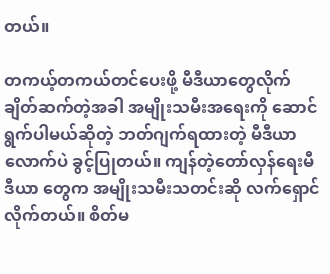တယ်။

တကယ့်တကယ်တင်ပေးဖို့ မီဒီယာတွေလိုက်ချိတ်ဆက်တဲ့အခါ အမျိုးသမီးအရေးကို ဆောင်ရွက်ပါမယ်ဆိုတဲ့ ဘတ်ဂျက်ရထားတဲ့ မီဒီယာလောက်ပဲ ခွင့်ပြုတယ်။ ကျန်တဲ့တော်လှန်ရေးမီဒီယာ တွေက အမျိုးသမီးသတင်းဆို လက်ရှောင်လိုက်တယ်။ စိတ်မ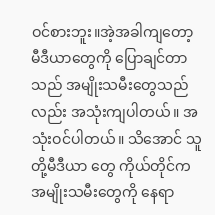ဝင်စားဘူး။အဲ့အခါကျတော့ မီဒီယာတွေကို ပြောချင်တာသည် အမျိုးသမီးတွေသည်လည်း အသုံးကျပါတယ်။ အသုံးဝင်ပါတယ်။ သိအောင် သူတို့မီဒီယာ တွေ ကိုယ်တိုင်က အမျိုးသမီးတွေကို နေရာ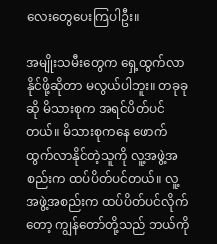လေးတွေပေးကြပါဦး။

အမျိုးသမီးတွေက ရှေ့ထွက်လာနိုင်ဖို့ဆိုတာ မလွယ်ပါဘူး။ တခုခုဆို မိသားစုက အရင်ပိတ်ပင်တယ်။ မိသားစုကနေ ဖောက်ထွက်လာနိုင်တဲ့သူကို လူ့အဖွဲ့အစည်းက ထပ်ပိတ်ပင်တယ်။ လူ့အဖွဲ့အစည်းက ထပ်ပိတ်ပင်လိုက်တော့ ကျွန်တော်တို့သည် ဘယ်ကို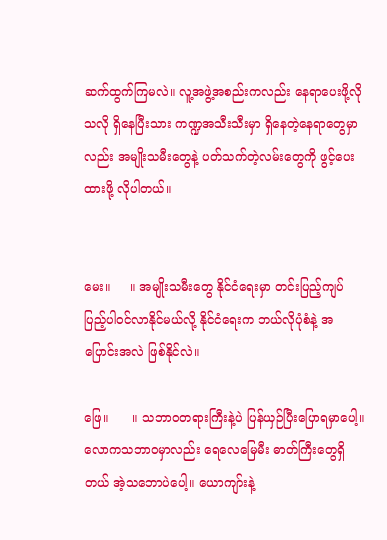ဆက်ထွက်ကြမလဲ။ လူ့အဖွဲ့အစည်းကလည်း နေရာပေးဖို့လိုသလို ရှိနေပြီးသား ကဏ္ဍအသီးသီးမှာ ရှိနေတဲ့နေရာတွေမှာလည်း အမျိုးသမီးတွေနဲ့ ပတ်သက်တဲ့လမ်းတွေကို ဖွင့်ပေးထားဖို့ လိုပါတယ်။


မေး။     ။ အမျိုးသမီးတွေ နိုင်ငံရေးမှာ တင်းပြည့်ကျပ်ပြည့်ပါဝင်လာနိုင်မယ်လို့ နိုင်ငံရေးက ဘယ်လိုပုံစံနဲ့ အပြောင်းအလဲ ဖြစ်နိုင်လဲ။

ဖြေ။      ။ သဘာဝတရားကြီးနဲ့ပဲ ပြန်ယှဉ်ပြီးပြောရမှာပေါ့။ လောကသဘာဝမှာလည်း ရေလေမြေမီး ဓာတ်ကြီးတွေရှိတယ် အဲ့သဘောပဲပေါ့။ ယောကျာ်းနဲ့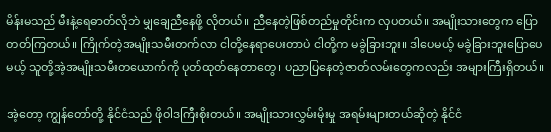မိန်းမသည် မီးနဲ့ရေဓာတ်လိုဘဲ မျှချေညီနေဖို့ လိုတယ်။ ညီနေတဲ့ဖြစ်တည်မှုတိုင်းက လှပတယ်။ အမျိုးသားတွေက ပြောတတ်ကြတယ်။ ကြိုက်တဲ့အမျိုးသမီးတက်လာ ငါတို့နေရာပေးတာပဲ ငါတို့က မခွဲခြားဘူး။ ဒါပေမယ့် မခွဲခြားဘူးပြောပေမယ့် သူတို့အဲ့အမျိုးသမီးတယောက်ကို ပုတ်ထုတ်နေတာတွေ၊ ပညာပြနေတဲ့ဇာတ်လမ်းတွေကလည်း အများကြီးရှိတယ်။

အဲ့တော့ ကျွန်တော်တို့ နိုင်ငံသည် ဖိုဝါဒကြီးစိုးတယ်။ အမျိုးသားလွှမ်းမိုးမှု အရမ်းများတယ်ဆိုတဲ့ နိုင်ငံ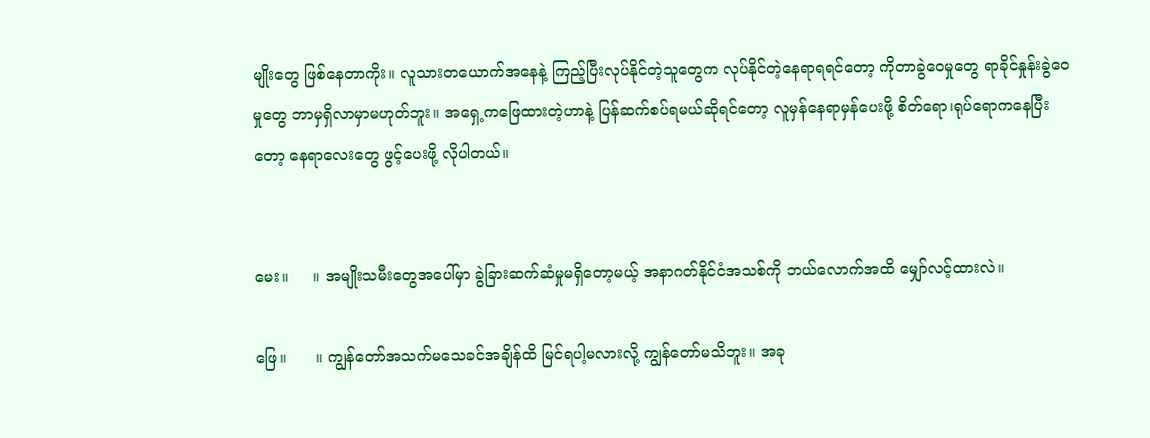မျိုးတွေ ဖြစ်နေတာကိုး။ လူသားတယောက်အနေနဲ့ ကြည့်ပြီးလုပ်နိုင်တဲ့သူတွေက လုပ်နိုင်တဲ့နေရာရရင်တော့ ကိုတာခွဲဝေမှုတွေ ရာခိုင်နှုန်းခွဲဝေမှုတွေ ဘာမှရှိလာမှာမဟုတ်ဘူး။ အရှေ့ကဖြေထားတဲ့ဟာနဲ့ ပြန်ဆက်စပ်ရမယ်ဆိုရင်တော့ လူမှန်နေရာမှန်ပေးဖို့ စိတ်ရော၊ရုပ်ရောကနေပြီးတော့ နေရာလေးတွေ ဖွင့်ပေးဖို့ လိုပါတယ်။


မေး။     ။ အမျိုးသမီးတွေအပေါ်မှာ ခွဲခြားဆက်ဆံမှုမရှိတော့မယ့် အနာဂတ်နိုင်ငံအသစ်ကို ဘယ်လောက်အထိ မျှော်လင့်ထားလဲ။

ဖြေ။      ။ ကျွန်တော်အသက်မသေခင်အချိန်ထိ မြင်ရပါ့မလားလို့ ကျွန်တော်မသိဘူး။ အခု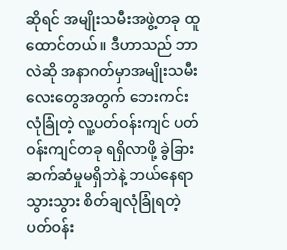ဆိုရင် အမျိုးသမီးအဖွဲ့တခု ထူထောင်တယ်။ ဒီဟာသည် ဘာလဲဆို အနာဂတ်မှာအမျိုးသမီးလေးတွေအတွက် ဘေးကင်းလုံခြုံတဲ့ လူ့ပတ်ဝန်းကျင် ပတ်ဝန်းကျင်တခု ရရှိလာဖို့ ခွဲခြားဆက်ဆံမှုမရှိဘဲနဲ့ ဘယ်နေရာသွားသွား စိတ်ချလုံခြုံရတဲ့ ပတ်ဝန်း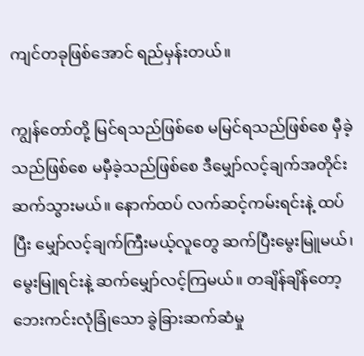ကျင်တခုဖြစ်အောင် ရည်မှန်းတယ်။

ကျွန်တော်တို့ မြင်ရသည်ဖြစ်စေ မမြင်ရသည်ဖြစ်စေ မှီခဲ့သည်ဖြစ်စေ မမှီခဲ့သည်ဖြစ်စေ ဒီမျှော်လင့်ချက်အတိုင်း ဆက်သွားမယ်။ နောက်ထပ် လက်ဆင့်ကမ်းရင်းနဲ့ ထပ်ပြီး မျှော်လင့်ချက်ကြီးမယ့်လူတွေ ဆက်ပြီးမွေးမြူမယ်၊ မွေးမြူရင်းနဲ့ ဆက်မျှော်လင့်ကြမယ်။ တချိန်ချိန်တော့  ဘေးကင်းလုံခြုံသော ခွဲခြားဆက်ဆံမှု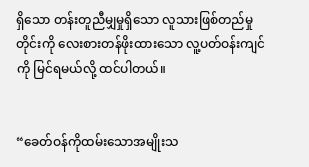ရှိသော တန်းတူညီမျှမှုရှိသော လူသားဖြစ်တည်မှုတိုင်းကို လေးစားတန်ဖိုးထားသော လူ့ပတ်ဝန်းကျင်ကို မြင်ရမယ်လို့ ထင်ပါတယ်။


“ခေတ်ဝန်ကိုထမ်းသောအမျိုးသ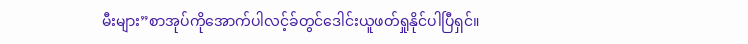မီးများ”စာအုပ်ကိုအောက်ပါလင့်ခ်တွင်ဒေါင်းယူဖတ်ရှုနိုင်ပါပြီရှင်။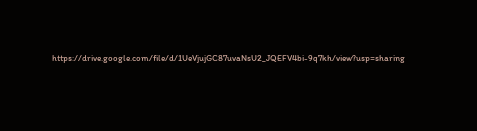https://drive.google.com/file/d/1UeVjujGC87uvaNsU2_JQEFV4bi-9q7kh/view?usp=sharing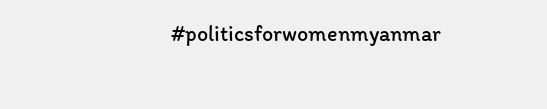#politicsforwomenmyanmar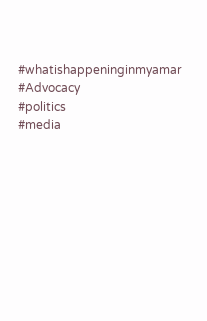#whatishappeninginmyamar
#Advocacy
#politics
#media